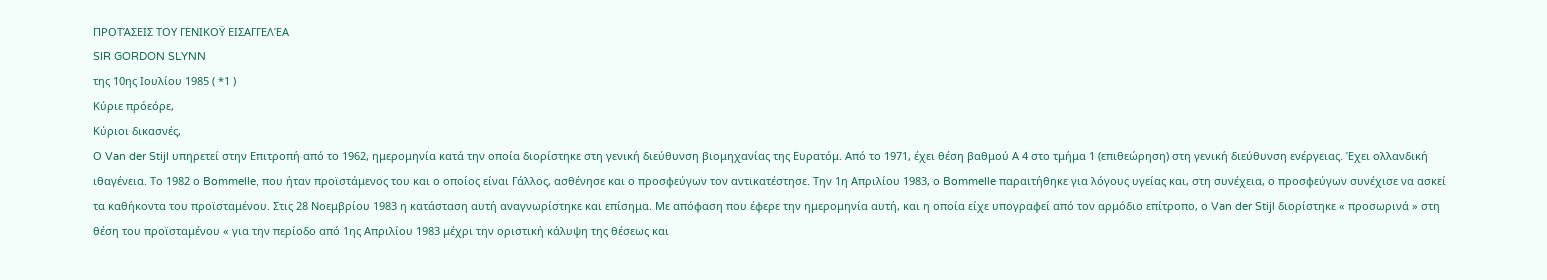ΠΡΟΤΆΣΕΙΣ ΤΟΥ ΓΕΝΙΚΟΫ ΕΙΣΑΓΓΕΛΈΑ
SIR GORDON SLYNN
της 10ης Ιουλίου 1985 ( *1 )
Κύριε πρόεόρε,
Κύριοι δικασνές,
Ο Van der Stijl υπηρετεί στην Επιτροπή από το 1962, ημερομηνία κατά την οποία διορίστηκε στη γενική διεύθυνση βιομηχανίας της Ευρατόμ. Από το 1971, έχει θέση βαθμού Α 4 στο τμήμα 1 (επιθεώρηση) στη γενική διεύθυνση ενέργειας. Έχει ολλανδική ιθαγένεια. Το 1982 ο Bommelle, που ήταν προϊστάμενος του και ο οποίος είναι Γάλλος, ασθένησε και ο προσφεύγων τον αντικατέστησε. Την 1η Απριλίου 1983, ο Bommelle παραιτήθηκε για λόγους υγείας και, στη συνέχεια, ο προσφεύγων συνέχισε να ασκεί τα καθήκοντα του προϊσταμένου. Στις 28 Νοεμβρίου 1983 η κατάσταση αυτή αναγνωρίστηκε και επίσημα. Με απόφαση που έφερε την ημερομηνία αυτή, και η οποία είχε υπογραφεί από τον αρμόδιο επίτροπο, ο Van der Stijl διορίστηκε « προσωρινά » στη θέση του προϊσταμένου « για την περίοδο από 1ης Απριλίου 1983 μέχρι την οριστική κάλυψη της θέσεως και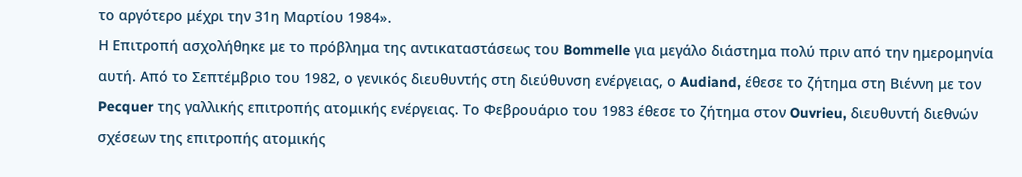το αργότερο μέχρι την 31η Μαρτίου 1984».
Η Επιτροπή ασχολήθηκε με το πρόβλημα της αντικαταστάσεως του Bommelle για μεγάλο διάστημα πολύ πριν από την ημερομηνία αυτή. Από το Σεπτέμβριο του 1982, ο γενικός διευθυντής στη διεύθυνση ενέργειας, ο Audiand, έθεσε το ζήτημα στη Βιέννη με τον Pecquer της γαλλικής επιτροπής ατομικής ενέργειας. Το Φεβρουάριο του 1983 έθεσε το ζήτημα στον Ouvrieu, διευθυντή διεθνών σχέσεων της επιτροπής ατομικής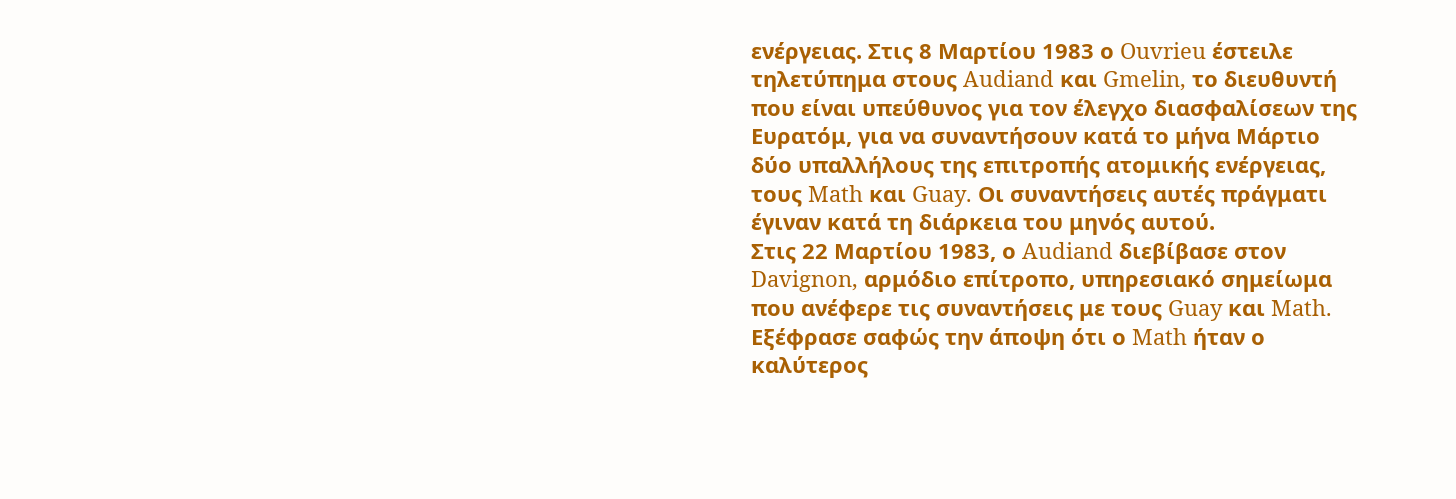ενέργειας. Στις 8 Μαρτίου 1983 ο Ouvrieu έστειλε τηλετύπημα στους Audiand και Gmelin, το διευθυντή που είναι υπεύθυνος για τον έλεγχο διασφαλίσεων της Ευρατόμ, για να συναντήσουν κατά το μήνα Μάρτιο δύο υπαλλήλους της επιτροπής ατομικής ενέργειας, τους Math και Guay. Οι συναντήσεις αυτές πράγματι έγιναν κατά τη διάρκεια του μηνός αυτού.
Στις 22 Μαρτίου 1983, ο Audiand διεβίβασε στον Davignon, αρμόδιο επίτροπο, υπηρεσιακό σημείωμα που ανέφερε τις συναντήσεις με τους Guay και Math. Εξέφρασε σαφώς την άποψη ότι ο Math ήταν ο καλύτερος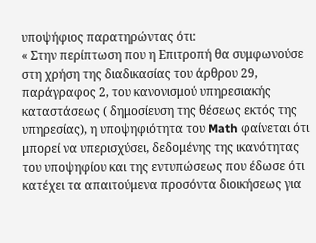υποψήφιος παρατηρώντας ότι:
« Στην περίπτωση που η Επιτροπή θα συμφωνούσε στη χρήση της διαδικασίας του άρθρου 29, παράγραφος 2, του κανονισμού υπηρεσιακής καταστάσεως ( δημοσίευση της θέσεως εκτός της υπηρεσίας), η υποψηφιότητα του Math φαίνεται ότι μπορεί να υπερισχύσει, δεδομένης της ικανότητας του υποψηφίου και της εντυπώσεως που έδωσε ότι κατέχει τα απαιτούμενα προσόντα διοικήσεως για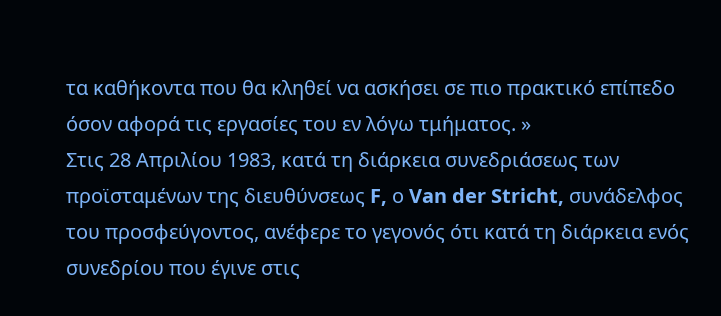τα καθήκοντα που θα κληθεί να ασκήσει σε πιο πρακτικό επίπεδο όσον αφορά τις εργασίες του εν λόγω τμήματος. »
Στις 28 Απριλίου 1983, κατά τη διάρκεια συνεδριάσεως των προϊσταμένων της διευθύνσεως F, ο Van der Stricht, συνάδελφος του προσφεύγοντος, ανέφερε το γεγονός ότι κατά τη διάρκεια ενός συνεδρίου που έγινε στις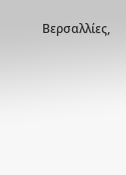Βερσαλλίες,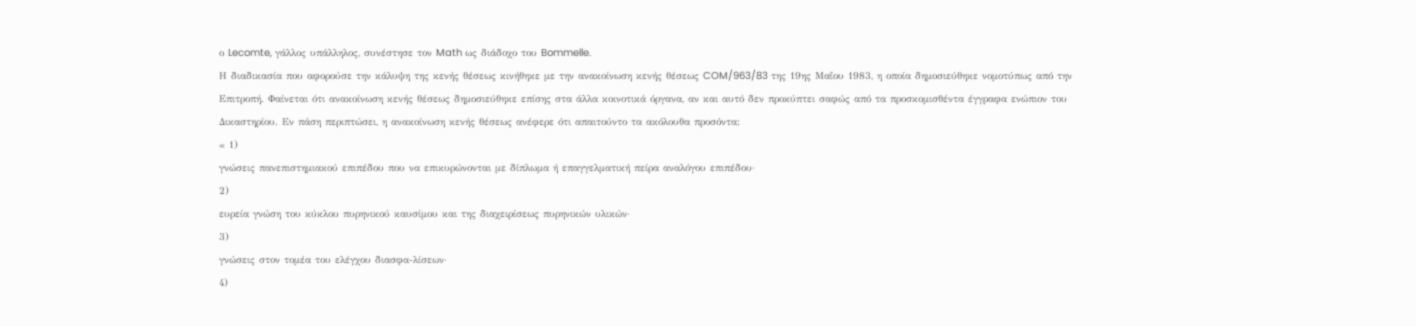ο Lecomte, γάλλος υπάλληλος, συνέστησε τον Math ως διάδοχο του Bommelle.
Η διαδικασία που αφορούσε την κάλυψη της κενής θέσεως κινήθηκε με την ανακοίνωση κενής θέσεως COM/963/83 της 19ης Μαΐου 1983, η οποία δημοσιεύθηκε νομοτύπως από την Επιτροπή. Φαίνεται ότι ανακοίνωση κενής θέσεως δημοσιεύθηκε επίσης στα άλλα κοινοτικά όργανα, αν και αυτό δεν προκύπτει σαφώς από τα προσκομισθέντα έγγραφα ενώπιον του Δικαστηρίου. Εν πάση περιπτώσει, η ανακοίνωση κενής θέσεως ανέφερε ότι απαιτούντο τα ακόλουθα προσόντα:
« 1)
γνώσεις πανεπιστημιακού επιπέδου που να επικυρώνονται με δίπλωμα ή επαγγελματική πείρα αναλόγου επιπέδου·
2)
ευρεία γνώση του κύκλου πυρηνικού καυσίμου και της διαχειρίσεως πυρηνικών υλικών·
3)
γνώσεις στον τομέα του ελέγχου διασφα-λίσεων·
4)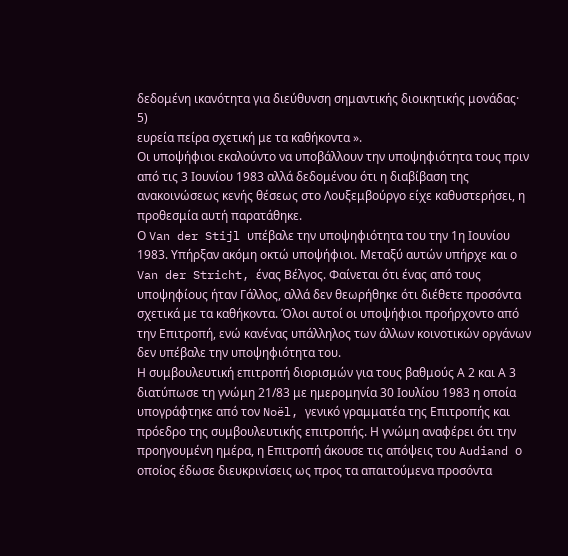δεδομένη ικανότητα για διεύθυνση σημαντικής διοικητικής μονάδας·
5)
ευρεία πείρα σχετική με τα καθήκοντα ».
Οι υποψήφιοι εκαλούντο να υποβάλλουν την υποψηφιότητα τους πριν από τις 3 Ιουνίου 1983 αλλά δεδομένου ότι η διαβίβαση της ανακοινώσεως κενής θέσεως στο Λουξεμβούργο είχε καθυστερήσει, η προθεσμία αυτή παρατάθηκε.
Ο Van der Stijl υπέβαλε την υποψηφιότητα του την 1η Ιουνίου 1983. Υπήρξαν ακόμη οκτώ υποψήφιοι. Μεταξύ αυτών υπήρχε και ο Van der Stricht, ένας Βέλγος. Φαίνεται ότι ένας από τους υποψηφίους ήταν Γάλλος, αλλά δεν θεωρήθηκε ότι διέθετε προσόντα σχετικά με τα καθήκοντα. Όλοι αυτοί οι υποψήφιοι προήρχοντο από την Επιτροπή, ενώ κανένας υπάλληλος των άλλων κοινοτικών οργάνων δεν υπέβαλε την υποψηφιότητα του.
Η συμβουλευτική επιτροπή διορισμών για τους βαθμούς Α 2 και Α 3 διατύπωσε τη γνώμη 21/83 με ημερομηνία 30 Ιουλίου 1983 η οποία υπογράφτηκε από τον Noël, γενικό γραμματέα της Επιτροπής και πρόεδρο της συμβουλευτικής επιτροπής. Η γνώμη αναφέρει ότι την προηγουμένη ημέρα, η Επιτροπή άκουσε τις απόψεις του Audiand ο οποίος έδωσε διευκρινίσεις ως προς τα απαιτούμενα προσόντα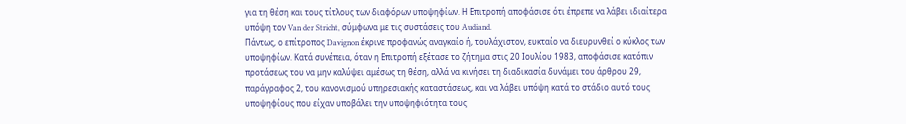για τη θέση και τους τίτλους των διαφόρων υποψηφίων. Η Επιτροπή αποφάσισε ότι έπρεπε να λάβει ιδιαίτερα υπόψη τον Van der Stricht, σύμφωνα με τις συστάσεις του Audiand.
Πάντως, ο επίτροπος Davignon έκρινε προφανώς αναγκαίο ή, τουλάχιστον, ευκταίο να διευρυνθεί ο κύκλος των υποψηφίων. Κατά συνέπεια, όταν η Επιτροπή εξέτασε το ζήτημα στις 20 Ιουλίου 1983, αποφάσισε κατόπιν προτάσεως του να μην καλύψει αμέσως τη θέση, αλλά να κινήσει τη διαδικασία δυνάμει του άρθρου 29, παράγραφος 2, του κανονισμού υπηρεσιακής καταστάσεως, και να λάβει υπόψη κατά το στάδιο αυτό τους υποψηφίους που είχαν υποβάλει την υποψηφιότητα τους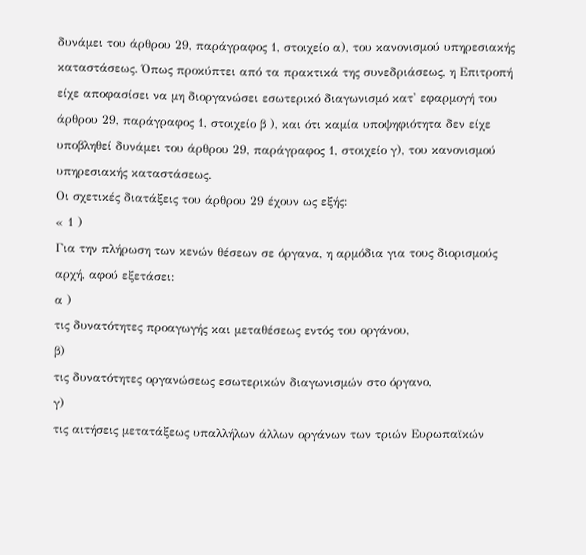δυνάμει του άρθρου 29, παράγραφος 1, στοιχείο α), του κανονισμού υπηρεσιακής καταστάσεως. Όπως προκύπτει από τα πρακτικά της συνεδριάσεως, η Επιτροπή είχε αποφασίσει να μη διοργανώσει εσωτερικό διαγωνισμό κατ' εφαρμογή του άρθρου 29, παράγραφος 1, στοιχείο β ), και ότι καμία υποψηφιότητα δεν είχε υποβληθεί δυνάμει του άρθρου 29, παράγραφος 1, στοιχείο γ), του κανονισμού υπηρεσιακής καταστάσεως.
Οι σχετικές διατάξεις του άρθρου 29 έχουν ως εξής:
« 1 )
Για την πλήρωση των κενών θέσεων σε όργανα, η αρμόδια για τους διορισμούς αρχή, αφού εξετάσει:
α )
τις δυνατότητες προαγωγής και μεταθέσεως εντός του οργάνου,
β)
τις δυνατότητες οργανώσεως εσωτερικών διαγωνισμών στο όργανο,
γ)
τις αιτήσεις μετατάξεως υπαλλήλων άλλων οργάνων των τριών Ευρωπαϊκών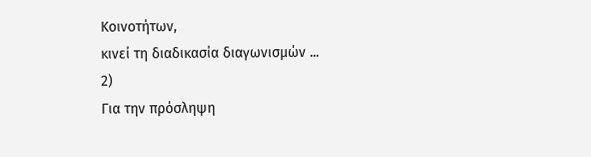Κοινοτήτων,
κινεί τη διαδικασία διαγωνισμών ...
2)
Για την πρόσληψη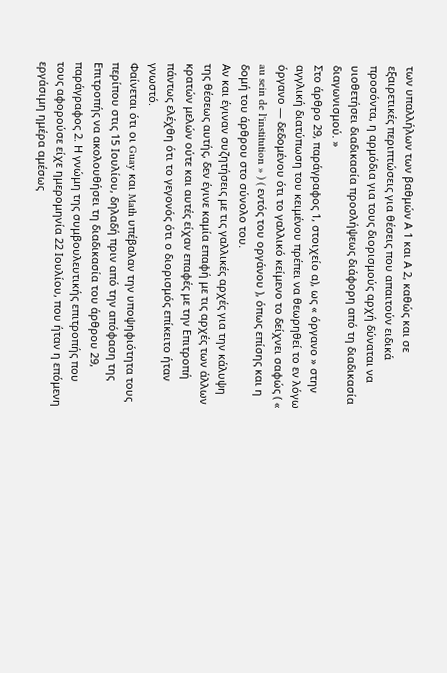των υπαλλήλων των βαθμών Α 1 και Α 2, καθώς και σε εξαιρετικές περιπτώσεις για θέσεις που απαιτούν ειδικά προσόντα, η αρμόδια για τους διορισμούς αρχή δύναται να υιοθετήσει διαδικασία προσλήψεως διάφορη από τη διαδικασία διαγωνισμού. »
Στο άρθρο 29, παράγραφος 1, στοιχείο α), ως « όργανο » στην αγγλική διατύπωση του κειμένου πρέπει να θεωρηθεί το εν λόγω όργανο — δεδομένου ότι το γαλλικό κείμενο το δείχνει σαφώς ( « au sein de l'institution » ) ( εντός του οργάνου ), όπως επίσης και η δομή του άρθρου στο σύνολο του.
Αν και έγιναν συζητήσεις με τις γαλλικές αρχές για την κάλυψη της θέσεως αυτής, δεν έγινε καμία επαφή με τις αρχές των άλλων κρατών μελών ούτε και αυτές είχαν επαφές με την Επιτροπή πάντως ελέχθη ότι το γεγονός ότι ο διορισμός επίκειτο ήταν γνωστό.
Φαίνεται ότι οι Guay και Math υπέβαλαν την υποψηφιότητα τους περίπου στις 15 Ιουλίου, δηλαδή πριν από την απόφαση της Επιτροπής να ακολουθήσει τη διαδικασία του άρθρου 29, παράγραφος 2. Η γνώμη της συμβουλευτικής επιτροπής που τους αφορούσε είχε ημερομηνία 22 Ιουλίου, που ήταν η επόμενη εργάσιμη ημέρα αμέσως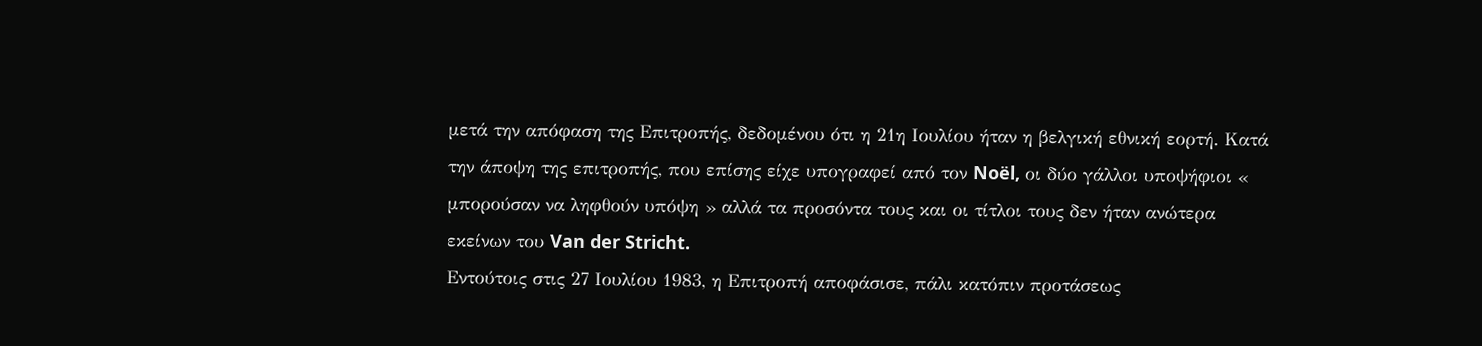μετά την απόφαση της Επιτροπής, δεδομένου ότι η 21η Ιουλίου ήταν η βελγική εθνική εορτή. Κατά την άποψη της επιτροπής, που επίσης είχε υπογραφεί από τον Noël, οι δύο γάλλοι υποψήφιοι « μπορούσαν να ληφθούν υπόψη » αλλά τα προσόντα τους και οι τίτλοι τους δεν ήταν ανώτερα εκείνων του Van der Stricht.
Εντούτοις στις 27 Ιουλίου 1983, η Επιτροπή αποφάσισε, πάλι κατόπιν προτάσεως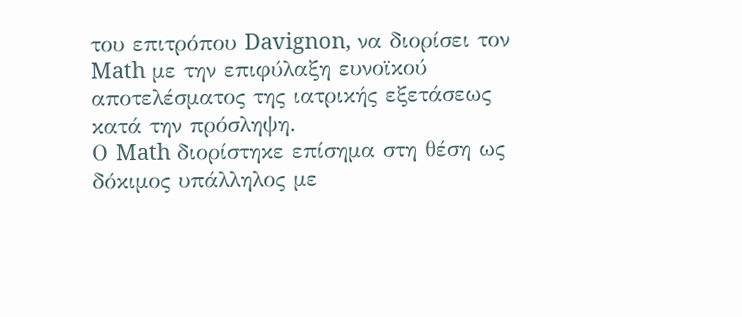του επιτρόπου Davignon, να διορίσει τον Math με την επιφύλαξη ευνοϊκού αποτελέσματος της ιατρικής εξετάσεως κατά την πρόσληψη.
Ο Math διορίστηκε επίσημα στη θέση ως δόκιμος υπάλληλος με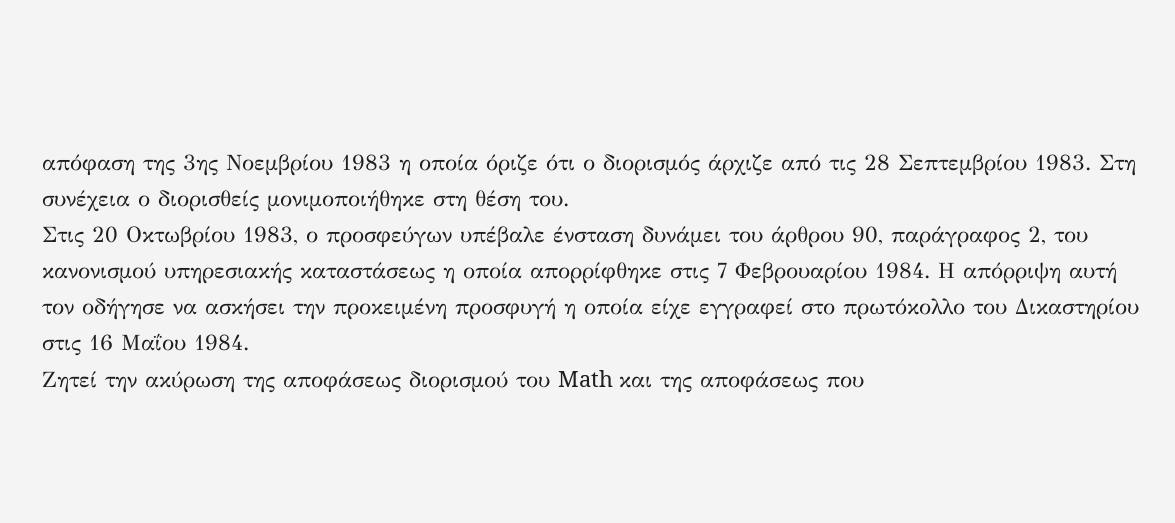απόφαση της 3ης Νοεμβρίου 1983 η οποία όριζε ότι ο διορισμός άρχιζε από τις 28 Σεπτεμβρίου 1983. Στη συνέχεια ο διορισθείς μονιμοποιήθηκε στη θέση του.
Στις 20 Οκτωβρίου 1983, ο προσφεύγων υπέβαλε ένσταση δυνάμει του άρθρου 90, παράγραφος 2, του κανονισμού υπηρεσιακής καταστάσεως η οποία απορρίφθηκε στις 7 Φεβρουαρίου 1984. Η απόρριψη αυτή τον οδήγησε να ασκήσει την προκειμένη προσφυγή η οποία είχε εγγραφεί στο πρωτόκολλο του Δικαστηρίου στις 16 Μαΐου 1984.
Ζητεί την ακύρωση της αποφάσεως διορισμού του Math και της αποφάσεως που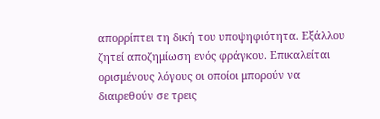απορρίπτει τη δική του υποψηφιότητα. Εξάλλου ζητεί αποζημίωση ενός φράγκου. Επικαλείται ορισμένους λόγους οι οποίοι μπορούν να διαιρεθούν σε τρεις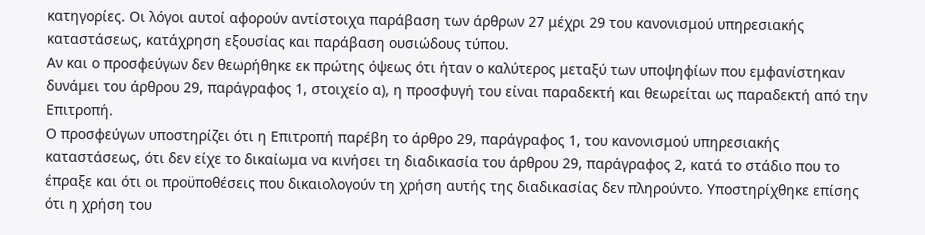κατηγορίες. Οι λόγοι αυτοί αφορούν αντίστοιχα παράβαση των άρθρων 27 μέχρι 29 του κανονισμού υπηρεσιακής καταστάσεως, κατάχρηση εξουσίας και παράβαση ουσιώδους τύπου.
Αν και ο προσφεύγων δεν θεωρήθηκε εκ πρώτης όψεως ότι ήταν ο καλύτερος μεταξύ των υποψηφίων που εμφανίστηκαν δυνάμει του άρθρου 29, παράγραφος 1, στοιχείο α), η προσφυγή του είναι παραδεκτή και θεωρείται ως παραδεκτή από την Επιτροπή.
Ο προσφεύγων υποστηρίζει ότι η Επιτροπή παρέβη το άρθρο 29, παράγραφος 1, του κανονισμού υπηρεσιακής καταστάσεως, ότι δεν είχε το δικαίωμα να κινήσει τη διαδικασία του άρθρου 29, παράγραφος 2, κατά το στάδιο που το έπραξε και ότι οι προϋποθέσεις που δικαιολογούν τη χρήση αυτής της διαδικασίας δεν πληρούντο. Υποστηρίχθηκε επίσης ότι η χρήση του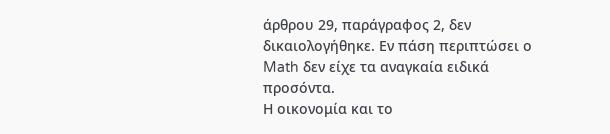άρθρου 29, παράγραφος 2, δεν δικαιολογήθηκε. Εν πάση περιπτώσει ο Math δεν είχε τα αναγκαία ειδικά προσόντα.
Η οικονομία και το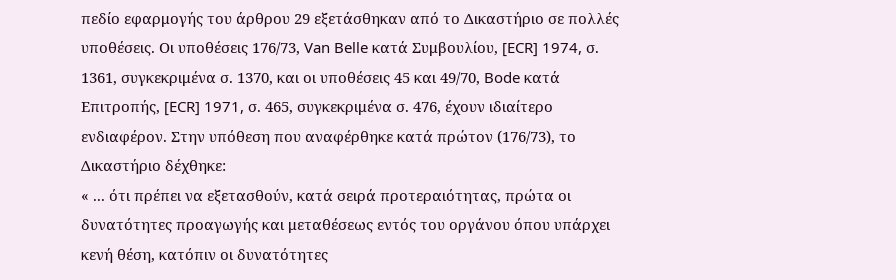πεδίο εφαρμογής του άρθρου 29 εξετάσθηκαν από το Δικαστήριο σε πολλές υποθέσεις. Οι υποθέσεις 176/73, Van Belle κατά Συμβουλίου, [ECR] 1974, σ. 1361, συγκεκριμένα σ. 1370, και οι υποθέσεις 45 και 49/70, Bode κατά Επιτροπής, [ECR] 1971, σ. 465, συγκεκριμένα σ. 476, έχουν ιδιαίτερο ενδιαφέρον. Στην υπόθεση που αναφέρθηκε κατά πρώτον (176/73), το Δικαστήριο δέχθηκε:
« ... ότι πρέπει να εξετασθούν, κατά σειρά προτεραιότητας, πρώτα οι δυνατότητες προαγωγής και μεταθέσεως εντός του οργάνου όπου υπάρχει κενή θέση, κατόπιν οι δυνατότητες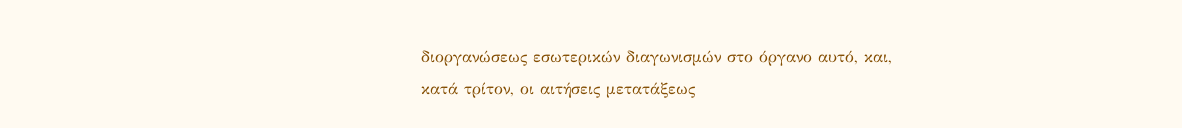διοργανώσεως εσωτερικών διαγωνισμών στο όργανο αυτό, και, κατά τρίτον, οι αιτήσεις μετατάξεως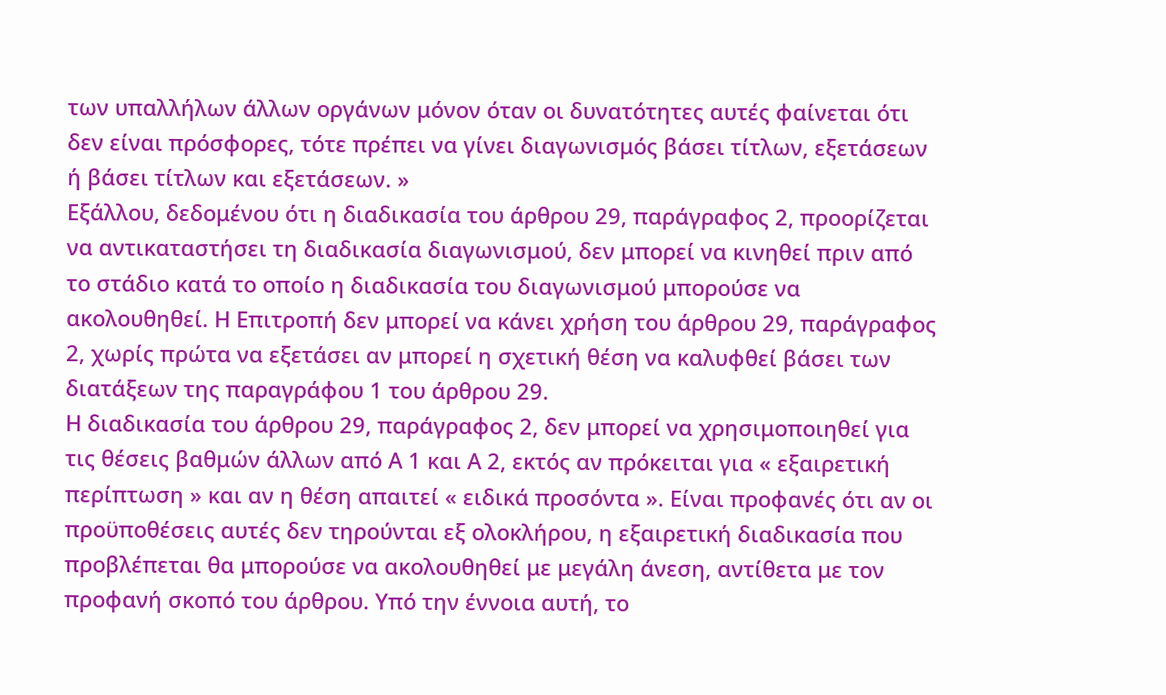των υπαλλήλων άλλων οργάνων μόνον όταν οι δυνατότητες αυτές φαίνεται ότι δεν είναι πρόσφορες, τότε πρέπει να γίνει διαγωνισμός βάσει τίτλων, εξετάσεων ή βάσει τίτλων και εξετάσεων. »
Εξάλλου, δεδομένου ότι η διαδικασία του άρθρου 29, παράγραφος 2, προορίζεται να αντικαταστήσει τη διαδικασία διαγωνισμού, δεν μπορεί να κινηθεί πριν από το στάδιο κατά το οποίο η διαδικασία του διαγωνισμού μπορούσε να ακολουθηθεί. Η Επιτροπή δεν μπορεί να κάνει χρήση του άρθρου 29, παράγραφος 2, χωρίς πρώτα να εξετάσει αν μπορεί η σχετική θέση να καλυφθεί βάσει των διατάξεων της παραγράφου 1 του άρθρου 29.
Η διαδικασία του άρθρου 29, παράγραφος 2, δεν μπορεί να χρησιμοποιηθεί για τις θέσεις βαθμών άλλων από Α 1 και Α 2, εκτός αν πρόκειται για « εξαιρετική περίπτωση » και αν η θέση απαιτεί « ειδικά προσόντα ». Είναι προφανές ότι αν οι προϋποθέσεις αυτές δεν τηρούνται εξ ολοκλήρου, η εξαιρετική διαδικασία που προβλέπεται θα μπορούσε να ακολουθηθεί με μεγάλη άνεση, αντίθετα με τον προφανή σκοπό του άρθρου. Υπό την έννοια αυτή, το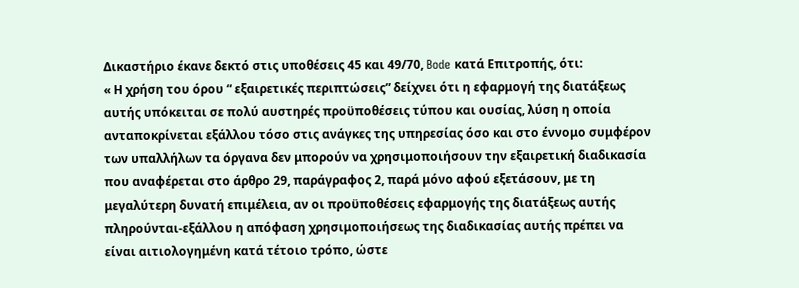Δικαστήριο έκανε δεκτό στις υποθέσεις 45 και 49/70, Bode κατά Επιτροπής, ότι:
« Η χρήση του όρου “ εξαιρετικές περιπτώσεις” δείχνει ότι η εφαρμογή της διατάξεως αυτής υπόκειται σε πολύ αυστηρές προϋποθέσεις τύπου και ουσίας, λύση η οποία ανταποκρίνεται εξάλλου τόσο στις ανάγκες της υπηρεσίας όσο και στο έννομο συμφέρον των υπαλλήλων τα όργανα δεν μπορούν να χρησιμοποιήσουν την εξαιρετική διαδικασία που αναφέρεται στο άρθρο 29, παράγραφος 2, παρά μόνο αφού εξετάσουν, με τη μεγαλύτερη δυνατή επιμέλεια, αν οι προϋποθέσεις εφαρμογής της διατάξεως αυτής πληρούνται-εξάλλου η απόφαση χρησιμοποιήσεως της διαδικασίας αυτής πρέπει να είναι αιτιολογημένη κατά τέτοιο τρόπο, ώστε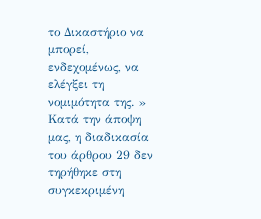το Δικαστήριο να μπορεί, ενδεχομένως, να ελέγξει τη νομιμότητα της. »
Κατά την άποψη μας, η διαδικασία του άρθρου 29 δεν τηρήθηκε στη συγκεκριμένη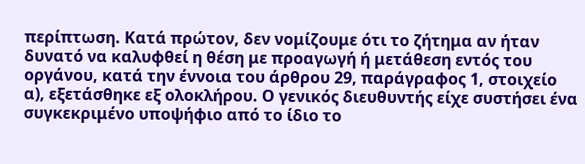περίπτωση. Κατά πρώτον, δεν νομίζουμε ότι το ζήτημα αν ήταν δυνατό να καλυφθεί η θέση με προαγωγή ή μετάθεση εντός του οργάνου, κατά την έννοια του άρθρου 29, παράγραφος 1, στοιχείο α), εξετάσθηκε εξ ολοκλήρου. Ο γενικός διευθυντής είχε συστήσει ένα συγκεκριμένο υποψήφιο από το ίδιο το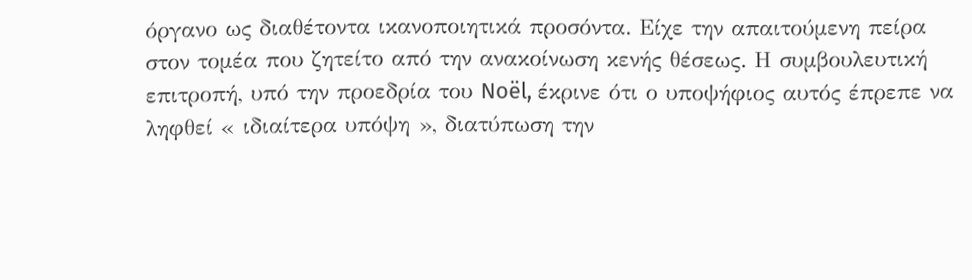όργανο ως διαθέτοντα ικανοποιητικά προσόντα. Είχε την απαιτούμενη πείρα στον τομέα που ζητείτο από την ανακοίνωση κενής θέσεως. Η συμβουλευτική επιτροπή, υπό την προεδρία του Noël, έκρινε ότι ο υποψήφιος αυτός έπρεπε να ληφθεί « ιδιαίτερα υπόψη », διατύπωση την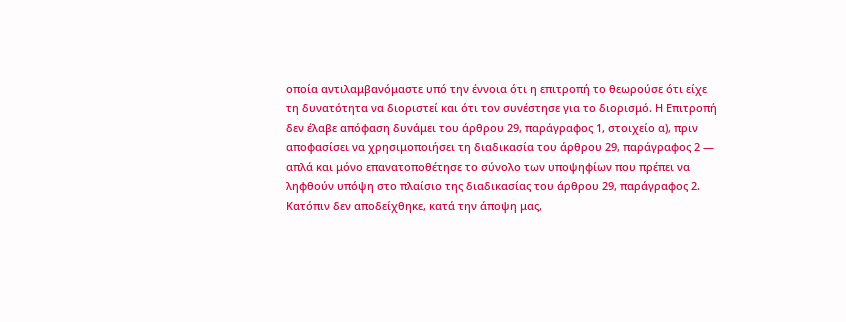οποία αντιλαμβανόμαστε υπό την έννοια ότι η επιτροπή το θεωρούσε ότι είχε τη δυνατότητα να διοριστεί και ότι τον συνέστησε για το διορισμό. Η Επιτροπή δεν έλαβε απόφαση δυνάμει του άρθρου 29, παράγραφος 1, στοιχείο α), πριν αποφασίσει να χρησιμοποιήσει τη διαδικασία του άρθρου 29, παράγραφος 2 — απλά και μόνο επανατοποθέτησε το σύνολο των υποψηφίων που πρέπει να ληφθούν υπόψη στο πλαίσιο της διαδικασίας του άρθρου 29, παράγραφος 2.
Κατόπιν δεν αποδείχθηκε, κατά την άποψη μας,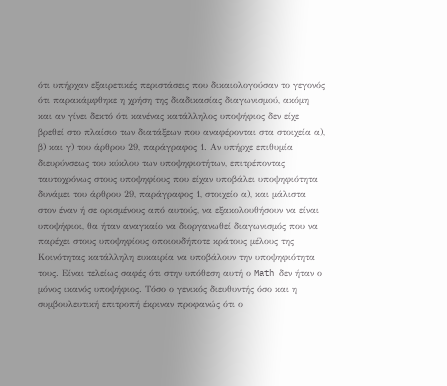ότι υπήρχαν εξαιρετικές περιστάσεις που δικαιολογούσαν το γεγονός ότι παρακάμφθηκε η χρήση της διαδικασίας διαγωνισμού, ακόμη και αν γίνει δεκτό ότι κανένας κατάλληλος υποψήφιος δεν είχε βρεθεί στο πλαίσιο των διατάξεων που αναφέρονται στα στοιχεία α), β) και γ) του άρθρου 29, παράγραφος 1. Αν υπήρχε επιθυμία διευρύνσεως του κύκλου των υποψηφιοτήτων, επιτρέποντας ταυτοχρόνως στους υποψηφίους που είχαν υποβάλει υποψηφιότητα δυνάμει του άρθρου 29, παράγραφος 1, στοιχείο α), και μάλιστα στον έναν ή σε ορισμένους από αυτούς, να εξακολουθήσουν να είναι υποψήφιοι, θα ήταν αναγκαίο να διοργανωθεί διαγωνισμός που να παρέχει στους υποψηφίους οποιουδήποτε κράτους μέλους της Κοινότητας κατάλληλη ευκαιρία να υποβάλουν την υποψηφιότητα τους. Είναι τελείως σαφές ότι στην υπόθεση αυτή ο Math δεν ήταν ο μόνος ικανός υποψήφιος. Τόσο ο γενικός διευθυντής όσο και η συμβουλευτική επιτροπή έκριναν προφανώς ότι ο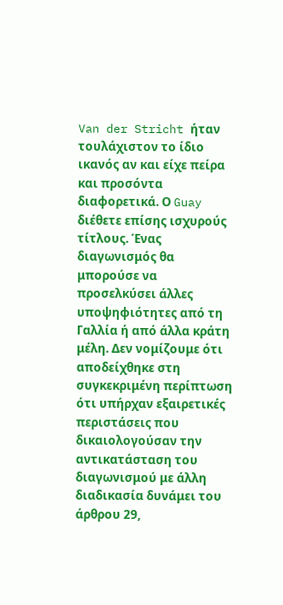Van der Stricht ήταν τουλάχιστον το ίδιο ικανός αν και είχε πείρα και προσόντα διαφορετικά. Ο Guay διέθετε επίσης ισχυρούς τίτλους. Ένας διαγωνισμός θα μπορούσε να προσελκύσει άλλες υποψηφιότητες από τη Γαλλία ή από άλλα κράτη μέλη. Δεν νομίζουμε ότι αποδείχθηκε στη συγκεκριμένη περίπτωση ότι υπήρχαν εξαιρετικές περιστάσεις που δικαιολογούσαν την αντικατάσταση του διαγωνισμού με άλλη διαδικασία δυνάμει του άρθρου 29,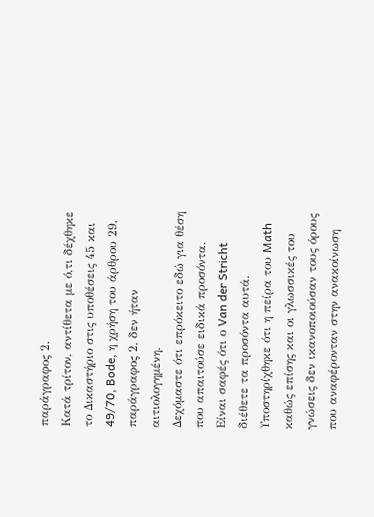παράγραφος 2.
Κατά τρίτον, αντίθετα με ό,τι δέχθηκε το Δικαστήριο στις υποθέσεις 45 και 49/70, Bode, η χρήση του άρθρου 29, παράγραφος 2, δεν ήταν αιτιολογημένη.
Δεχόμαστε ότι επρόκειτο εδώ για θέση που απαιτούσε ειδικά προσόντα. Είναι σαφές ότι ο Van der Stricht διέθετε τα προσόντα αυτά. Υποστηρίχθηκε ότι η πείρα του Math καθώς επίσης και οι γλωσσικές του γνώσεις δεν ικανοποιούσαν τους όρους που αναφέρονταν στην ανακοίνωση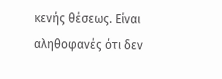κενής θέσεως. Είναι αληθοφανές ότι δεν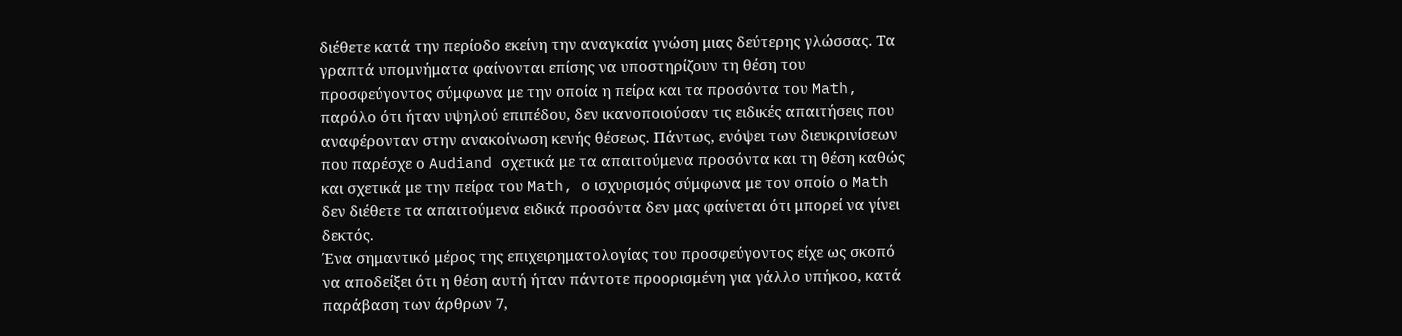διέθετε κατά την περίοδο εκείνη την αναγκαία γνώση μιας δεύτερης γλώσσας. Τα γραπτά υπομνήματα φαίνονται επίσης να υποστηρίζουν τη θέση του προσφεύγοντος σύμφωνα με την οποία η πείρα και τα προσόντα του Math, παρόλο ότι ήταν υψηλού επιπέδου, δεν ικανοποιούσαν τις ειδικές απαιτήσεις που αναφέρονταν στην ανακοίνωση κενής θέσεως. Πάντως, ενόψει των διευκρινίσεων που παρέσχε ο Audiand σχετικά με τα απαιτούμενα προσόντα και τη θέση καθώς και σχετικά με την πείρα του Math, ο ισχυρισμός σύμφωνα με τον οποίο ο Math δεν διέθετε τα απαιτούμενα ειδικά προσόντα δεν μας φαίνεται ότι μπορεί να γίνει δεκτός.
Ένα σημαντικό μέρος της επιχειρηματολογίας του προσφεύγοντος είχε ως σκοπό να αποδείξει ότι η θέση αυτή ήταν πάντοτε προορισμένη για γάλλο υπήκοο, κατά παράβαση των άρθρων 7,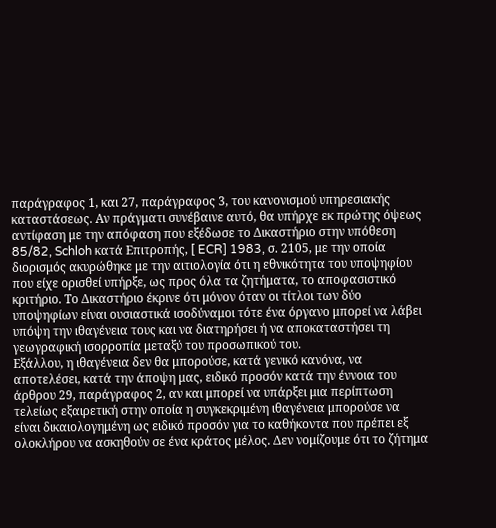παράγραφος 1, και 27, παράγραφος 3, του κανονισμού υπηρεσιακής καταστάσεως. Αν πράγματι συνέβαινε αυτό, θα υπήρχε εκ πρώτης όψεως αντίφαση με την απόφαση που εξέδωσε το Δικαστήριο στην υπόθεση 85/82, Schloh κατά Επιτροπής, [ ECR] 1983, σ. 2105, με την οποία διορισμός ακυρώθηκε με την αιτιολογία ότι η εθνικότητα του υποψηφίου που είχε ορισθεί υπήρξε, ως προς όλα τα ζητήματα, το αποφασιστικό κριτήριο. Το Δικαστήριο έκρινε ότι μόνον όταν οι τίτλοι των δύο υποψηφίων είναι ουσιαστικά ισοδύναμοι τότε ένα όργανο μπορεί να λάβει υπόψη την ιθαγένεια τους και να διατηρήσει ή να αποκαταστήσει τη γεωγραφική ισορροπία μεταξύ του προσωπικού του.
Εξάλλου, η ιθαγένεια δεν θα μπορούσε, κατά γενικό κανόνα, να αποτελέσει, κατά την άποψη μας, ειδικό προσόν κατά την έννοια του άρθρου 29, παράγραφος 2, αν και μπορεί να υπάρξει μια περίπτωση τελείως εξαιρετική στην οποία η συγκεκριμένη ιθαγένεια μπορούσε να είναι δικαιολογημένη ως ειδικό προσόν για το καθήκοντα που πρέπει εξ ολοκλήρου να ασκηθούν σε ένα κράτος μέλος. Δεν νομίζουμε ότι το ζήτημα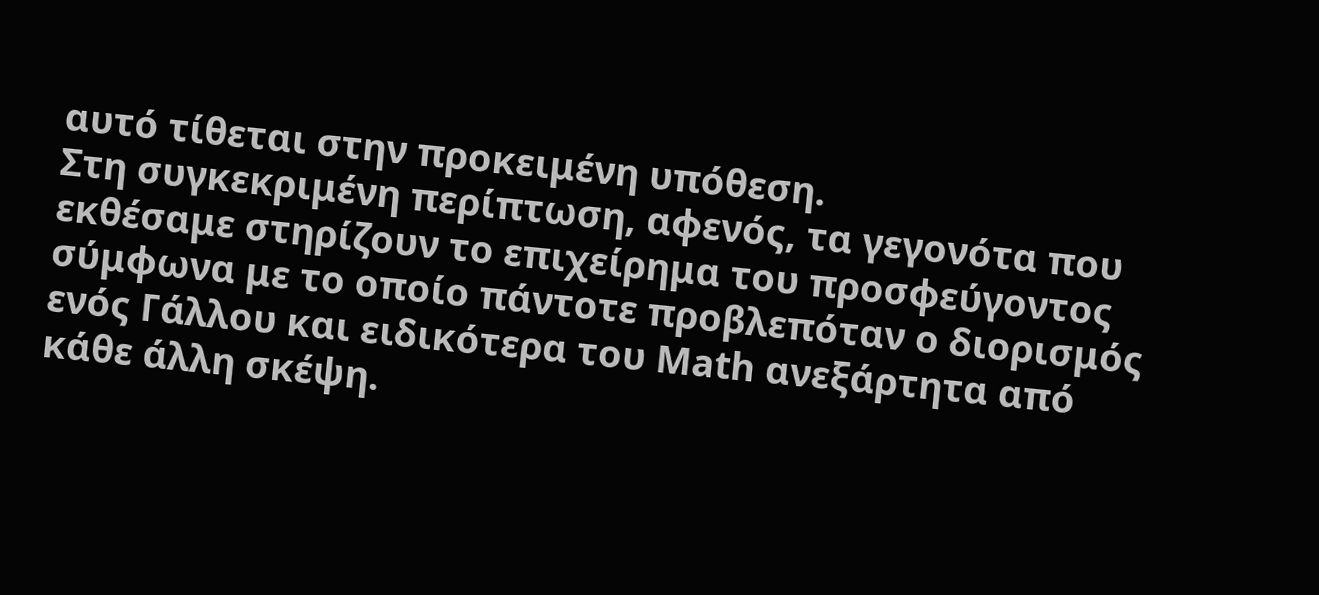αυτό τίθεται στην προκειμένη υπόθεση.
Στη συγκεκριμένη περίπτωση, αφενός, τα γεγονότα που εκθέσαμε στηρίζουν το επιχείρημα του προσφεύγοντος σύμφωνα με το οποίο πάντοτε προβλεπόταν ο διορισμός ενός Γάλλου και ειδικότερα του Math ανεξάρτητα από κάθε άλλη σκέψη.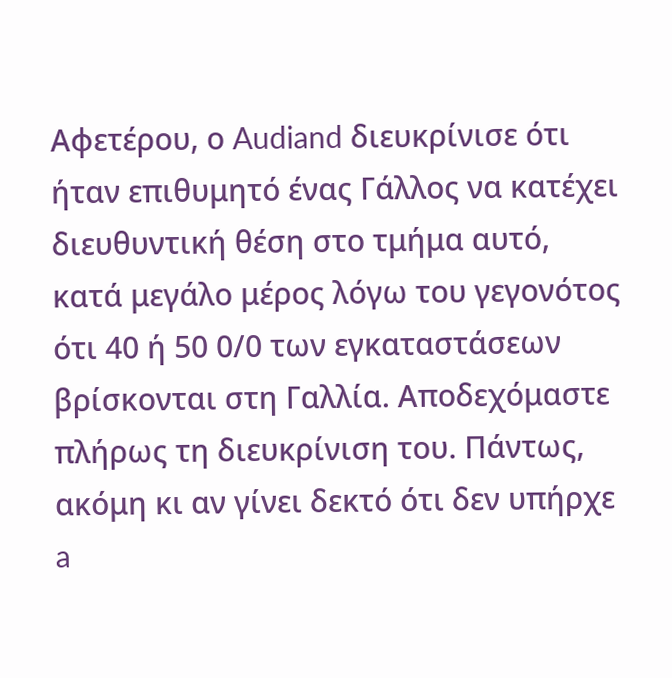Αφετέρου, ο Audiand διευκρίνισε ότι ήταν επιθυμητό ένας Γάλλος να κατέχει διευθυντική θέση στο τμήμα αυτό, κατά μεγάλο μέρος λόγω του γεγονότος ότι 40 ή 50 0/0 των εγκαταστάσεων βρίσκονται στη Γαλλία. Αποδεχόμαστε πλήρως τη διευκρίνιση του. Πάντως, ακόμη κι αν γίνει δεκτό ότι δεν υπήρχε a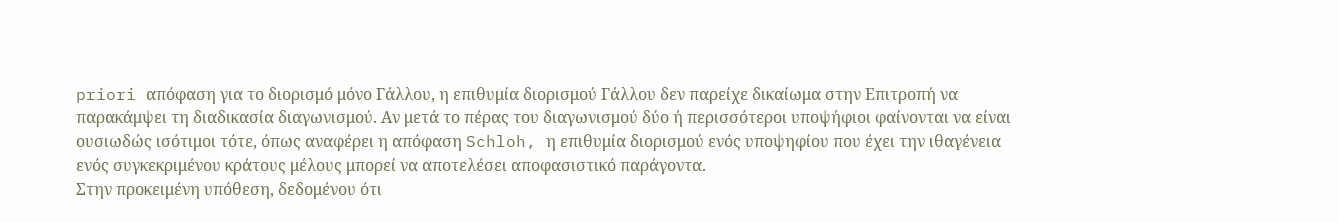priori απόφαση για το διορισμό μόνο Γάλλου, η επιθυμία διορισμού Γάλλου δεν παρείχε δικαίωμα στην Επιτροπή να παρακάμψει τη διαδικασία διαγωνισμού. Αν μετά το πέρας του διαγωνισμού δύο ή περισσότεροι υποψήφιοι φαίνονται να είναι ουσιωδώς ισότιμοι τότε, όπως αναφέρει η απόφαση Schloh, η επιθυμία διορισμού ενός υποψηφίου που έχει την ιθαγένεια ενός συγκεκριμένου κράτους μέλους μπορεί να αποτελέσει αποφασιστικό παράγοντα.
Στην προκειμένη υπόθεση, δεδομένου ότι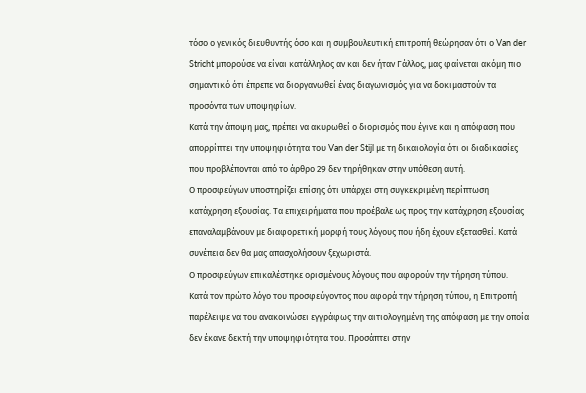τόσο ο γενικός διευθυντής όσο και η συμβουλευτική επιτροπή θεώρησαν ότι ο Van der Stricht μπορούσε να είναι κατάλληλος αν και δεν ήταν Γάλλος, μας φαίνεται ακόμη πιο σημαντικό ότι έπρεπε να διοργανωθεί ένας διαγωνισμός για να δοκιμαστούν τα προσόντα των υποψηφίων.
Κατά την άποψη μας, πρέπει να ακυρωθεί ο διορισμός που έγινε και η απόφαση που απορρίπτει την υποψηφιότητα του Van der Stijl με τη δικαιολογία ότι οι διαδικασίες που προβλέπονται από το άρθρο 29 δεν τηρήθηκαν στην υπόθεση αυτή.
Ο προσφεύγων υποστηρίζει επίσης ότι υπάρχει στη συγκεκριμένη περίπτωση κατάχρηση εξουσίας. Τα επιχειρήματα που προέβαλε ως προς την κατάχρηση εξουσίας επαναλαμβάνουν με διαφορετική μορφή τους λόγους που ήδη έχουν εξετασθεί. Κατά συνέπεια δεν θα μας απασχολήσουν ξεχωριστά.
Ο προσφεύγων επικαλέστηκε ορισμένους λόγους που αφορούν την τήρηση τύπου.
Κατά τον πρώτο λόγο του προσφεύγοντος που αφορά την τήρηση τύπου, η Επιτροπή παρέλειψε να του ανακοινώσει εγγράφως την αιτιολογημένη της απόφαση με την οποία δεν έκανε δεκτή την υποψηφιότητα του. Προσάπτει στην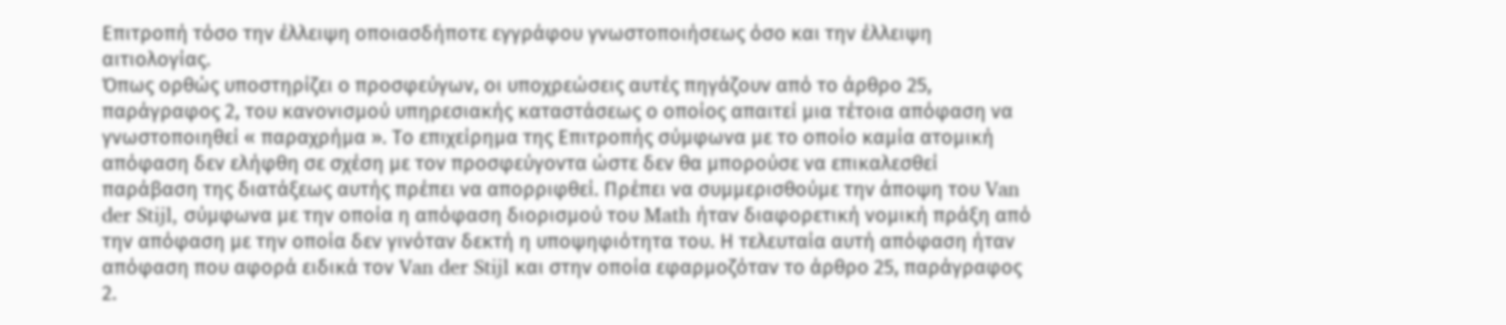Επιτροπή τόσο την έλλειψη οποιασδήποτε εγγράφου γνωστοποιήσεως όσο και την έλλειψη αιτιολογίας.
Όπως ορθώς υποστηρίζει ο προσφεύγων, οι υποχρεώσεις αυτές πηγάζουν από το άρθρο 25, παράγραφος 2, του κανονισμού υπηρεσιακής καταστάσεως ο οποίος απαιτεί μια τέτοια απόφαση να γνωστοποιηθεί « παραχρήμα ». Το επιχείρημα της Επιτροπής σύμφωνα με το οποίο καμία ατομική απόφαση δεν ελήφθη σε σχέση με τον προσφεύγοντα ώστε δεν θα μπορούσε να επικαλεσθεί παράβαση της διατάξεως αυτής πρέπει να απορριφθεί. Πρέπει να συμμερισθούμε την άποψη του Van der Stijl, σύμφωνα με την οποία η απόφαση διορισμού του Math ήταν διαφορετική νομική πράξη από την απόφαση με την οποία δεν γινόταν δεκτή η υποψηφιότητα του. Η τελευταία αυτή απόφαση ήταν απόφαση που αφορά ειδικά τον Van der Stijl και στην οποία εφαρμοζόταν το άρθρο 25, παράγραφος 2.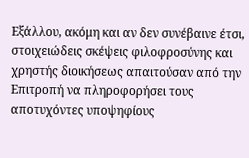Εξάλλου, ακόμη και αν δεν συνέβαινε έτσι, στοιχειώδεις σκέψεις φιλοφροσύνης και χρηστής διοικήσεως απαιτούσαν από την Επιτροπή να πληροφορήσει τους αποτυχόντες υποψηφίους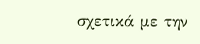σχετικά με την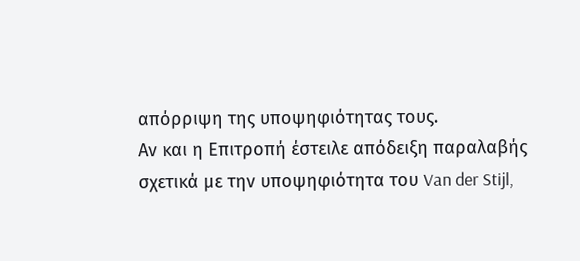απόρριψη της υποψηφιότητας τους.
Αν και η Επιτροπή έστειλε απόδειξη παραλαβής σχετικά με την υποψηφιότητα του Van der Stijl,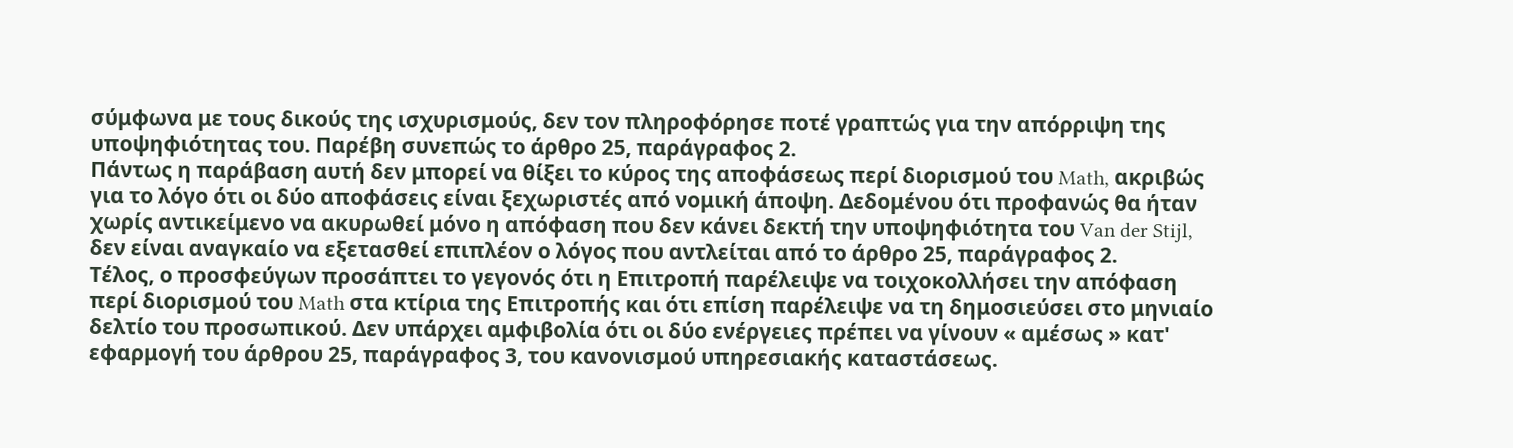σύμφωνα με τους δικούς της ισχυρισμούς, δεν τον πληροφόρησε ποτέ γραπτώς για την απόρριψη της υποψηφιότητας του. Παρέβη συνεπώς το άρθρο 25, παράγραφος 2.
Πάντως η παράβαση αυτή δεν μπορεί να θίξει το κύρος της αποφάσεως περί διορισμού του Math, ακριβώς για το λόγο ότι οι δύο αποφάσεις είναι ξεχωριστές από νομική άποψη. Δεδομένου ότι προφανώς θα ήταν χωρίς αντικείμενο να ακυρωθεί μόνο η απόφαση που δεν κάνει δεκτή την υποψηφιότητα του Van der Stijl, δεν είναι αναγκαίο να εξετασθεί επιπλέον ο λόγος που αντλείται από το άρθρο 25, παράγραφος 2.
Τέλος, ο προσφεύγων προσάπτει το γεγονός ότι η Επιτροπή παρέλειψε να τοιχοκολλήσει την απόφαση περί διορισμού του Math στα κτίρια της Επιτροπής και ότι επίση παρέλειψε να τη δημοσιεύσει στο μηνιαίο δελτίο του προσωπικού. Δεν υπάρχει αμφιβολία ότι οι δύο ενέργειες πρέπει να γίνουν « αμέσως » κατ' εφαρμογή του άρθρου 25, παράγραφος 3, του κανονισμού υπηρεσιακής καταστάσεως.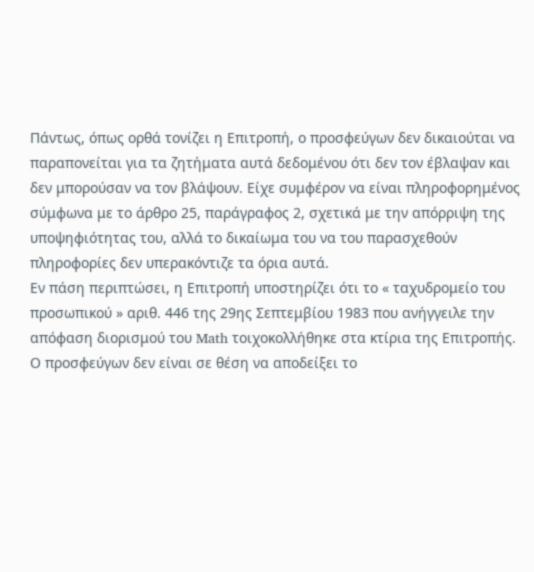Πάντως, όπως ορθά τονίζει η Επιτροπή, ο προσφεύγων δεν δικαιούται να παραπονείται για τα ζητήματα αυτά δεδομένου ότι δεν τον έβλαψαν και δεν μπορούσαν να τον βλάψουν. Είχε συμφέρον να είναι πληροφορημένος σύμφωνα με το άρθρο 25, παράγραφος 2, σχετικά με την απόρριψη της υποψηφιότητας του, αλλά το δικαίωμα του να του παρασχεθούν πληροφορίες δεν υπερακόντιζε τα όρια αυτά.
Εν πάση περιπτώσει, η Επιτροπή υποστηρίζει ότι το « ταχυδρομείο του προσωπικού » αριθ. 446 της 29ης Σεπτεμβίου 1983 που ανήγγειλε την απόφαση διορισμού του Math τοιχοκολλήθηκε στα κτίρια της Επιτροπής. Ο προσφεύγων δεν είναι σε θέση να αποδείξει το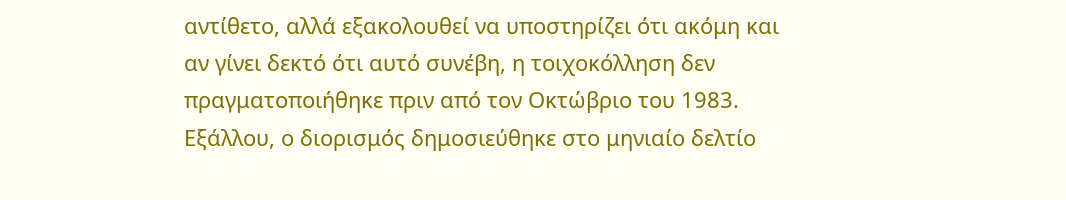αντίθετο, αλλά εξακολουθεί να υποστηρίζει ότι ακόμη και αν γίνει δεκτό ότι αυτό συνέβη, η τοιχοκόλληση δεν πραγματοποιήθηκε πριν από τον Οκτώβριο του 1983. Εξάλλου, ο διορισμός δημοσιεύθηκε στο μηνιαίο δελτίο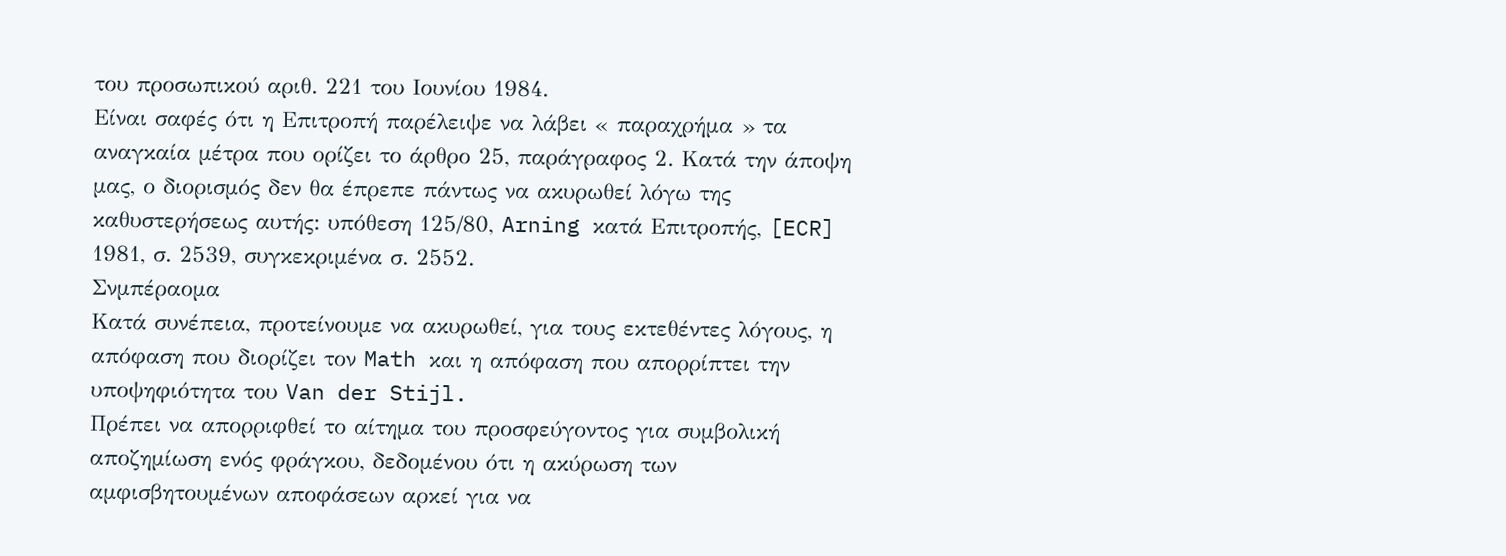του προσωπικού αριθ. 221 του Ιουνίου 1984.
Είναι σαφές ότι η Επιτροπή παρέλειψε να λάβει « παραχρήμα » τα αναγκαία μέτρα που ορίζει το άρθρο 25, παράγραφος 2. Κατά την άποψη μας, ο διορισμός δεν θα έπρεπε πάντως να ακυρωθεί λόγω της καθυστερήσεως αυτής: υπόθεση 125/80, Arning κατά Επιτροπής, [ECR] 1981, σ. 2539, συγκεκριμένα σ. 2552.
Σνμπέραομα
Κατά συνέπεια, προτείνουμε να ακυρωθεί, για τους εκτεθέντες λόγους, η απόφαση που διορίζει τον Math και η απόφαση που απορρίπτει την υποψηφιότητα του Van der Stijl.
Πρέπει να απορριφθεί το αίτημα του προσφεύγοντος για συμβολική αποζημίωση ενός φράγκου, δεδομένου ότι η ακύρωση των αμφισβητουμένων αποφάσεων αρκεί για να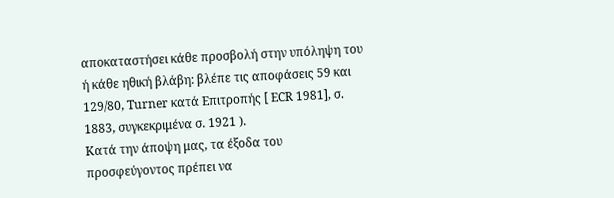αποκαταστήσει κάθε προσβολή στην υπόληψη του ή κάθε ηθική βλάβη: βλέπε τις αποφάσεις 59 και 129/80, Turner κατά Επιτροπής [ ECR 1981], σ. 1883, συγκεκριμένα σ. 1921 ).
Κατά την άποψη μας, τα έξοδα του προσφεύγοντος πρέπει να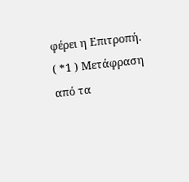φέρει η Επιτροπή.
( *1 ) Μετάφραση από τα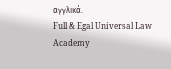αγγλικά.
Full & Egal Universal Law Academy